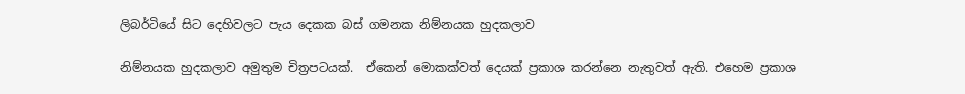ලිබර්ටියේ සිට දෙහිවලට පැය දෙකක බස් ගමනක නිම්නයක හුදකලාව

නිම්නයක හුදකලාව අමුතුම චිත්‍රපටයක්.  ඒකෙන් මොකක්වත් දෙයක් ප්‍රකාශ කරන්නෙ නැතුවත් ඇති. එහෙම ප්‍රකාශ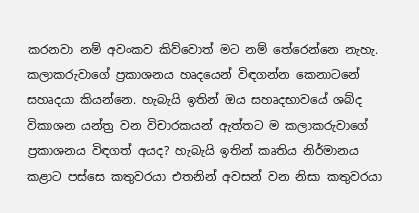කරනවා නම් අවංකව කිව්වොත් මට නම් තේරෙන්නෙ නැහැ. කලාකරුවාගේ ප්‍රකාශනය හෘදයෙන් විඳගන්න කෙනාටනේ සහෘදයා කියන්නෙ. හැබැයි ඉතින් ඔය සහෘදභාවයේ ශබ්ද විකාශන යන්ත්‍ර වන විචාරකයන් ඇත්තට ම කලාකරුවාගේ ප්‍රකාශනය විඳගත් අයද? හැබැයි ඉතින් කෘතිය නිර්මානය කළාට පස්සෙ කතුවරයා එතනින් අවසන් වන නිසා කතුවරයා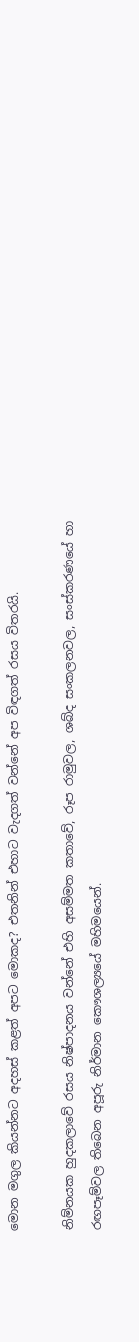මොන මගුල කියන්නට අදහස් කළත් අපට මොකද? එතනින් එහාට වැදගත් වන්නේ අප විඳගත් රසය විතරයි.

නිම්නයක හුදකලාවේ රසය නිෂ්පාදනය වන්නේ එහි අසම්මත කතාවේ, රූප රාමුවල, ශබ්ද සංකලනවල, සංස්කරණයේ හා රඟපෑම්වල තිබෙන අපූරු නිර්මාන කෞශල්‍යයේ මහිමයෙන්.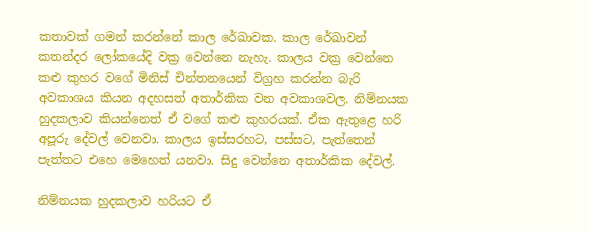කතාවක් ගමන් කරන්නේ කාල රේඛාවක. කාල රේඛාවන් කතන්දර ලෝකයේදි වක්‍ර වෙන්නෙ නැහැ. කාලය වක්‍ර වෙන්නෙ කළු කුහර වගේ මිනිස් චින්තනයෙන් විග්‍රහ කරන්න බැරි අවකාශය කියන අදහසත් අතාර්කික වන අවකාශවල. නිම්නයක හුදකලාව කියන්නෙත් ඒ වගේ කළු කුහරයක්. ඒක ඇතුළෙ හරි අපූරු දේවල් වෙනවා. කාලය ඉස්සරහට, පස්සට, පැත්තෙන් පැත්තට එහෙ මෙහෙත් යනවා. සිදු වෙන්නෙ අතාර්කික දේවල්.

නිම්නයක හුදකලාව හරියට ඒ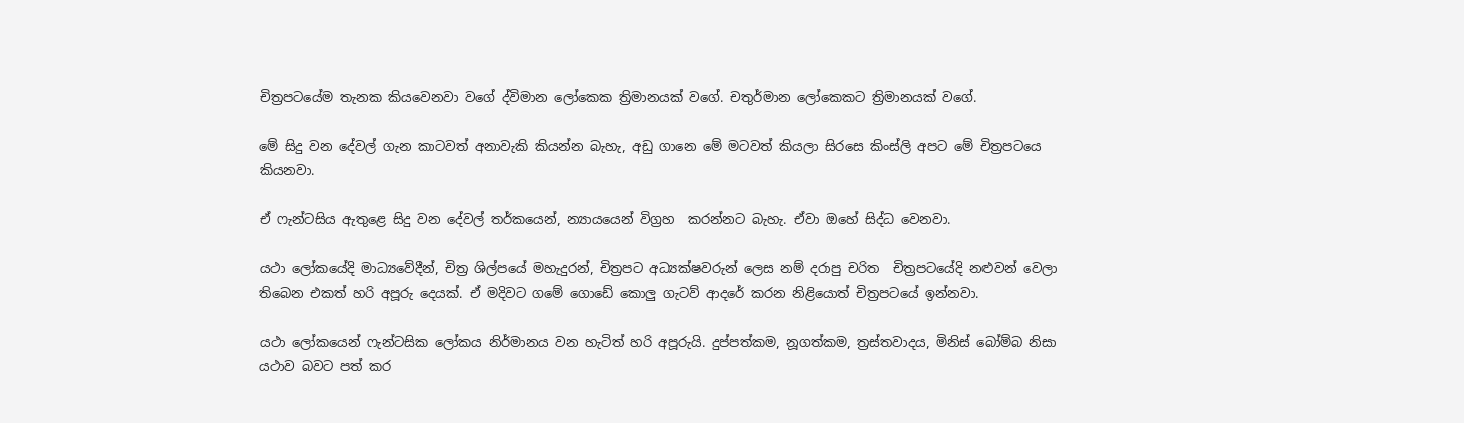චිත්‍රපටයේම තැනක කියවෙනවා වගේ ද්විමාන ලෝකෙක ත්‍රිමානයක් වගේ. චතුර්මාන ලෝකෙකට ත්‍රිමානයක් වගේ.

මේ සිදු වන දේවල් ගැන කාටවත් අනාවැකි කියන්න බැහැ, අඩු ගානෙ මේ මටවත් කියලා සිරසෙ කිංස්ලි අපට මේ චිත්‍රපටයෙ කියනවා.

ඒ ෆැන්ටසිය ඇතුළෙ සිදු වන දේවල් තර්කයෙන්, න්‍යායයෙන් විග්‍රහ  කරන්නට බැහැ. ඒවා ඔහේ සිද්ධ වෙනවා.

යථා ලෝකයේදි මාධ්‍යවේදීන්, චිත්‍ර ශිල්පයේ මහැදුරන්, චිත්‍රපට අධ්‍යක්ෂවරුන් ලෙස නම් දරාපු චරිත  චිත්‍රපටයේදි නළුවන් වෙලා තිබෙන එකත් හරි අපූරු දෙයක්. ඒ මදිවට ගමේ ගොඩේ කොලු ගැටව් ආදරේ කරන නිළියොත් චිත්‍රපටයේ ඉන්නවා.

යථා ලෝකයෙන් ෆැන්ටසික ලෝකය නිර්මානය වන හැටිත් හරි අපූරුයි. දුප්පත්කම, නූගත්කම, ත්‍රස්තවාදය, මිනිස් බෝම්බ නිසා යථාව බවට පත් කර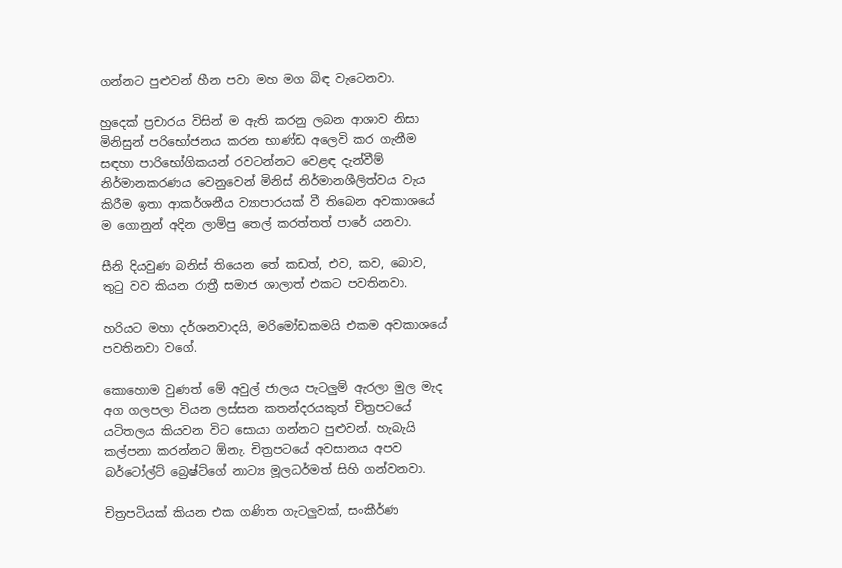ගන්නට පුළුවන් හීන පවා මහ මග බිඳ වැටෙනවා.

හුදෙක් ප්‍රචාරය විසින් ම ඇති කරනු ලබන ආශාව නිසා මිනිසුන් පරිභෝජනය කරන භාණ්ඩ අලෙවි කර ගැනීම සඳහා පාරිභෝගිකයන් රවටන්නට වෙළඳ දැන්වීම් නිර්මානකරණය වෙනුවෙන් මිනිස් නිර්මානශීලිත්වය වැය කිරීම ඉතා ආකර්ශනීය ව්‍යාපාරයක් වී තිබෙන අවකාශයේ ම ගොනුන් අදින ලාම්පු තෙල් කරත්තත් පාරේ යනවා.

සීනි දියවුණ බනිස් තියෙන තේ කඩත්, එව, කව, බොව, තුටු වව කියන රාත්‍රී සමාජ ශාලාත් එකට පවතිනවා.

හරියට මහා දර්ශනවාදයි, මරිමෝඩකමයි එකම අවකාශයේ පවතිනවා වගේ.

කොහොම වුණත් මේ අවුල් ජාලය පැටලුම් ඇරලා මුල මැද අග ගලපලා වියන ලස්සන කතන්දරයකුත් චිත්‍රපටයේ යටිතලය කියවන විට සොයා ගන්නට පුළුවන්. හැබැයි කල්පනා කරන්නට ඕනැ. චිත්‍රපටයේ අවසානය අපව බර්ටෝල්ට් බ්‍රෙෂ්ට්ගේ නාට්‍ය මූලධර්මත් සිහි ගන්වනවා.

චිත්‍රපටියක් කියන එක ගණිත ගැටලුවක්, සංකීර්ණ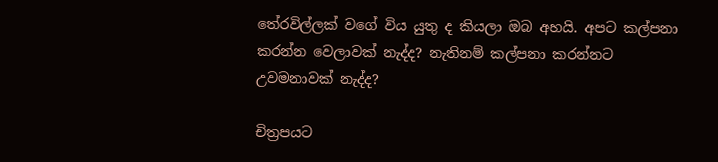තේරවිල්ලක් වගේ විය යුතු ද කියලා ඔබ අහයි. අපට කල්පනා කරන්න වෙලාවක් නැද්ද? නැතිනම් කල්පනා කරන්නට උවමනාවක් නැද්ද?

චිත්‍රපයට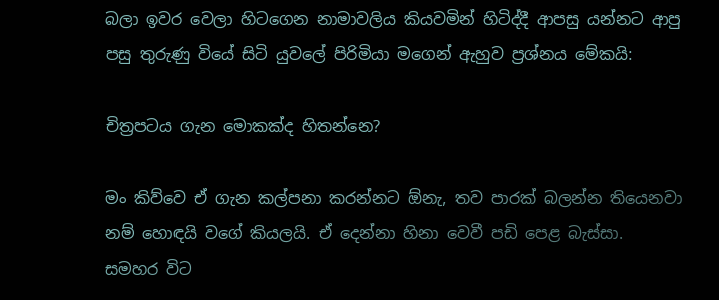බලා ඉවර වෙලා හිටගෙන නාමාවලිය කියවමින් හිටිද්දී ආපසු යන්නට ආපු පසු තුරුණු වියේ සිටි යුවලේ පිරිමියා මගෙන් ඇහුව ප්‍රශ්නය මේකයි:

චිත්‍රපටය ගැන මොකක්ද හිතන්නෙ?

මං කිව්වෙ ඒ ගැන කල්පනා කරන්නට ඕනැ, තව පාරක් බලන්න තියෙනවා නම් හොඳයි වගේ කියලයි. ඒ දෙන්නා හිනා වෙවී පඩි පෙළ බැස්සා. සමහර විට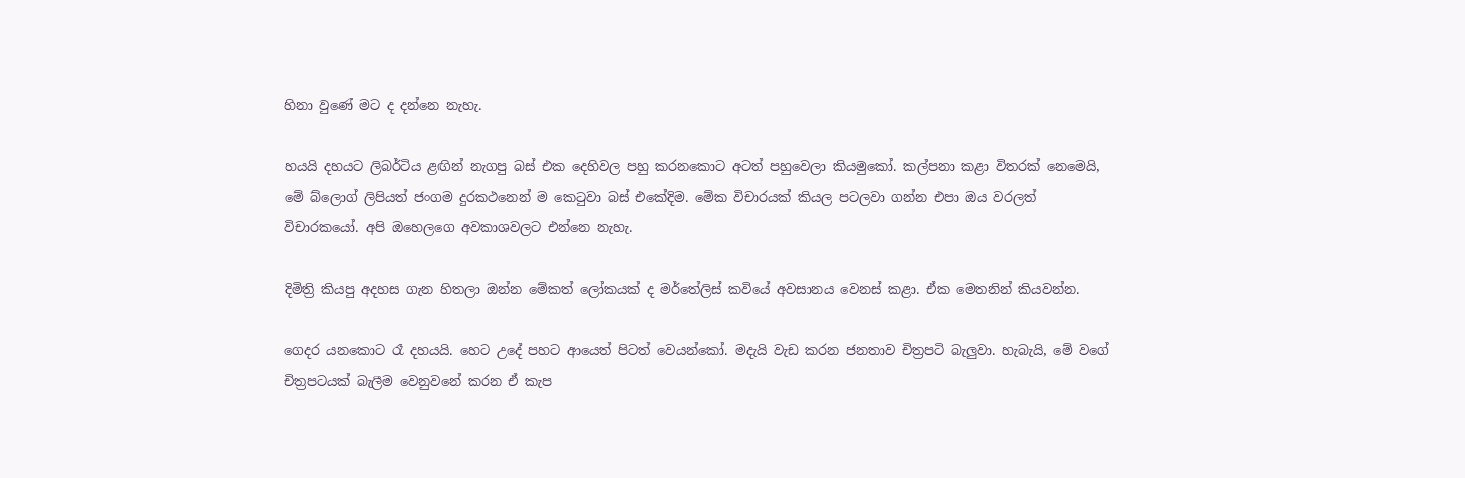හිනා වුණේ මට ද දන්නෙ නැහැ.

හයයි දහයට ලිබර්ටිය ළඟින් නැගපු බස් එක දෙහිවල පහු කරනකොට අටත් පහුවෙලා කියමුකෝ. කල්පනා කළා විතරක් නෙමෙයි, මේ බ්ලොග් ලිපියත් ජංගම දුරකථනෙන් ම කෙටුවා බස් එකේදිම. මේක විචාරයක් කියල පටලවා ගන්න එපා ඔය වරලත් විචාරකයෝ. අපි ඔහෙලගෙ අවකාශවලට එන්නෙ නැහැ.

දිමිත්‍රි කියපු අදහස ගැන හිතලා ඔන්න මේකත් ලෝකයක් ද මර්තේලිස් කවියේ අවසානය වෙනස් කළා. ඒක මෙතනින් කියවන්න.

ගෙදර යනකොට රෑ දහයයි. හෙට උදේ පහට ආයෙත් පිටත් වෙයන්කෝ. මදැයි වැඩ කරන ජනතාව චිත්‍රපටි බැලුවා. හැබැයි, මේ වගේ චිත්‍රපටයක් බැලීම වෙනුවනේ කරන ඒ කැප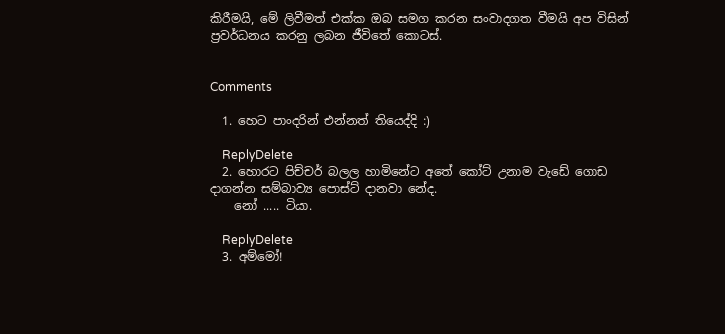කිරීමයි, මේ ලිවීමත් එක්ක ඔබ සමග කරන සංවාදගත වීමයි අප විසින් ප්‍රවර්ධනය කරනු ලබන ජීවිතේ කොටස්.


Comments

  1. හෙට පාංදරින් එන්නත් තියෙද්දි :)

    ReplyDelete
  2. හොරට පිච්චර් බලල හාමිනේට අතේ කෝට් උනාම වැඩේ ගොඩ දාගන්න සම්බාව්‍ය පොස්ට් දානවා නේද.
    නෝ ..... ටියා.

    ReplyDelete
  3. අම්මෝ!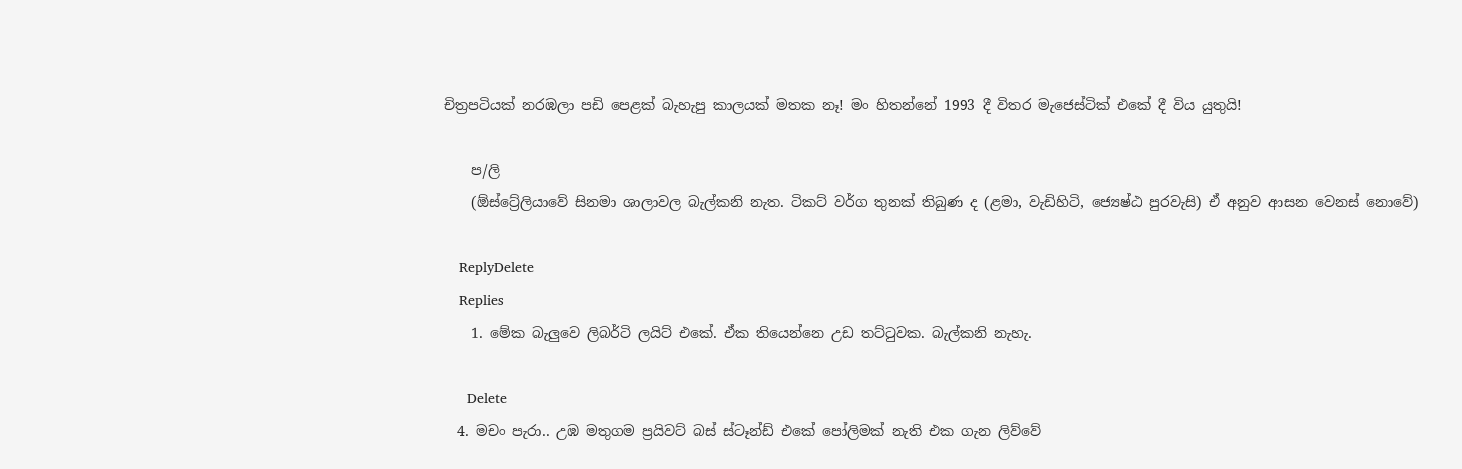චිත්‍රපටියක් නරඹලා පඩි පෙළක් බැහැපු කාලයක් මතක නෑ! මං හිතන්නේ 1993 දී විතර මැජෙස්ටික් එකේ දී විය යුතුයි!

    ප/ලි
    (ඕස්ට්‍රේලියාවේ සිනමා ශාලාවල බැල්කනි නැත. ටිකට් වර්ග තුනක් තිබුණ ද (ළමා, වැඩිහිටි, ජ්‍යෙෂ්ඨ පුරවැසි) ඒ අනුව ආසන වෙනස් නොවේ)

    ReplyDelete
    Replies
    1. මේක බැලුවෙ ලිබර්ටි ලයිට් එකේ. ඒක තියෙන්නෙ උඩ තට්ටුවක. බැල්කනි නැහැ.

      Delete
  4. මචං පැරා.. උඹ මතුගම ප්‍රයිවට් බස් ස්ටෑන්ඩ් එකේ පෝලිමක් නැති එක ගැන ලිව්වේ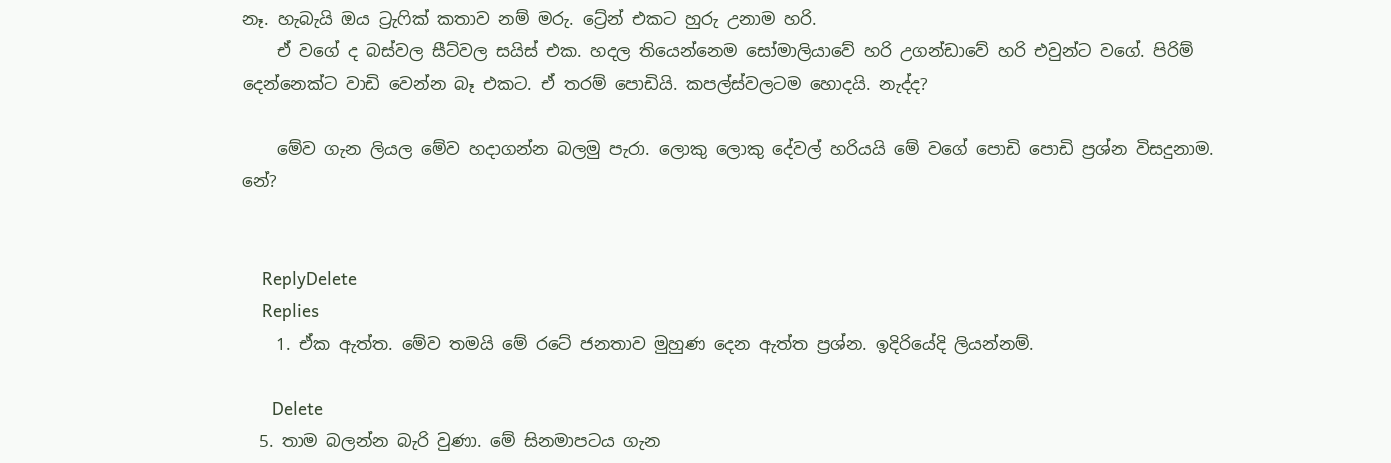නෑ. හැබැයි ඔය ට්‍රැෆික් කතාව නම් මරු. ට්‍රේන් එකට හුරු උනාම හරි.
    ඒ වගේ ද බස්වල සීට්වල සයිස් එක. හදල තියෙන්නෙම සෝමාලියාවේ හරි උගන්ඩාවේ හරි එවුන්ට වගේ. පිරිම් දෙන්නෙක්ට වාඩි වෙන්න බෑ එකට. ඒ තරම් පොඩියි. කපල්ස්වලටම හොදයි. නැද්ද?

    මේව ගැන ලියල මේව හදාගන්න බලමු පැරා. ලොකු ලොකු දේවල් හරියයි මේ වගේ පොඩි පොඩි ප්‍රශ්න විසදුනාම. නේ?


    ReplyDelete
    Replies
    1. ඒක ඇත්ත. මේව තමයි මේ රටේ ජනතාව මුහුණ දෙන ඇත්ත ප්‍ර‍ශ්න. ඉදිරියේදි ලියන්නම්.

      Delete
  5. තාම බලන්න බැරි වුණා. මේ සිනමාපටය ගැන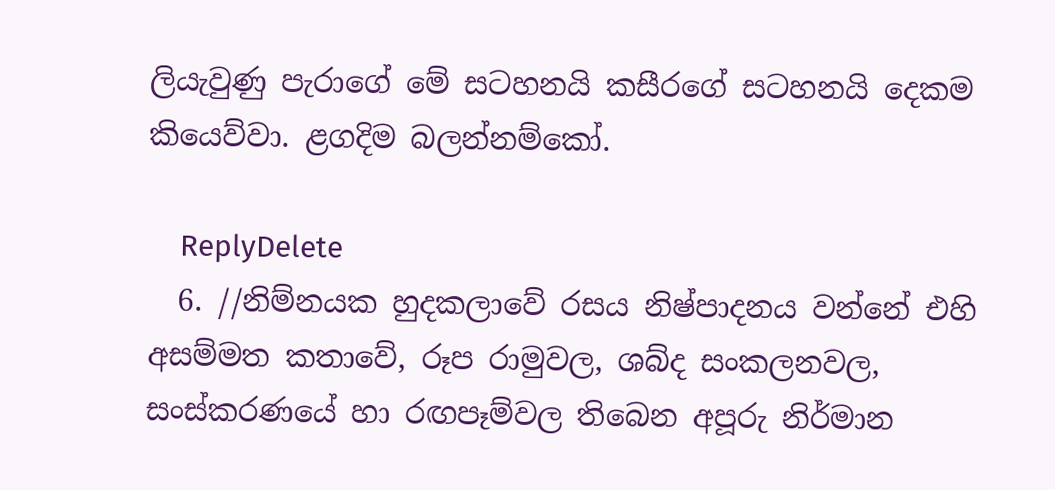ලියැවුණු පැරාගේ මේ සටහනයි කසීරගේ සටහනයි දෙකම කියෙව්වා. ළගදිම බලන්නම්කෝ.

    ReplyDelete
  6. //නිම්නයක හුදකලාවේ රසය නිෂ්පාදනය වන්නේ එහි අසම්මත කතාවේ, රූප රාමුවල, ශබ්ද සංකලනවල, සංස්කරණයේ හා රඟපෑම්වල තිබෙන අපූරු නිර්මාන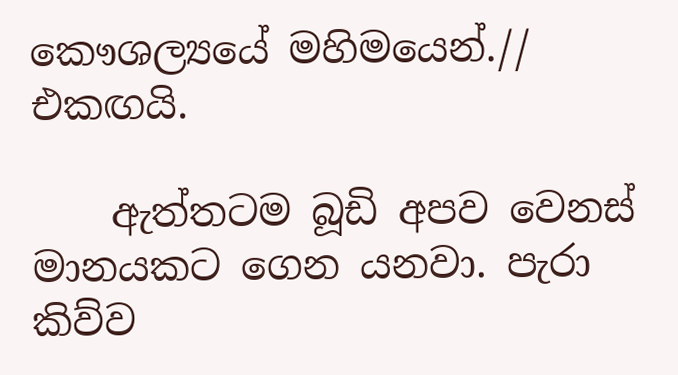කෞශල්‍යයේ මහිමයෙන්.// එකඟයි.

    ඇත්තටම බූඩි අපව වෙනස් මානයකට ගෙන යනවා. පැරා කිව්ව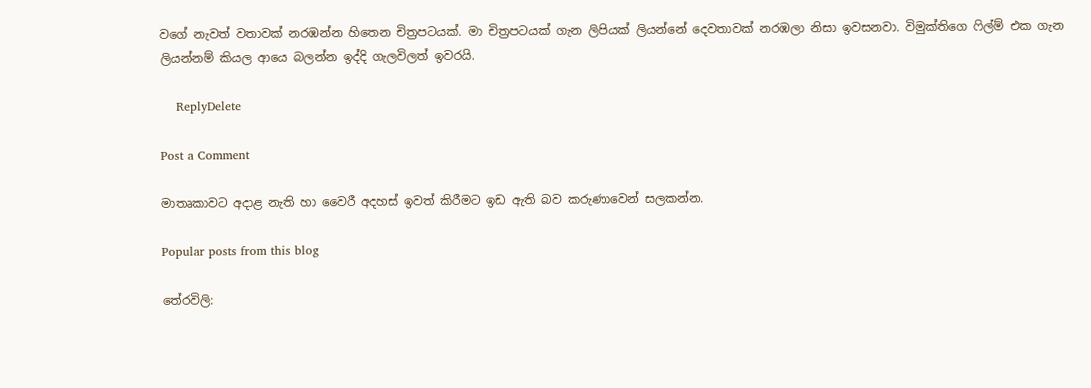වගේ නැවත් වතාවක් නරඹන්න හිතෙන චිත්‍රපටයක්. මා චිත්‍රපටයක් ගැන ලිපියක් ලියන්නේ දෙවතාවක් නරඹලා නිසා ඉවසනවා. විමුක්තිගෙ ෆිල්ම් එක ගැන ලියන්නම් කියල ආයෙ බලන්න ඉද්දි ගැලවිලත් ඉවරයි.

    ReplyDelete

Post a Comment

මාතෘකාවට අදාළ නැති හා වෛරී අදහස් ඉවත් කිරීමට ඉඩ ඇති බව කරුණාවෙන් සලකන්න.

Popular posts from this blog

තේරවිලි: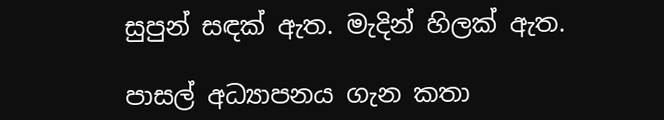සුපුන් සඳක් ඇත. මැදින් හිලක් ඇත.

පාසල් අධ්‍යාපනය ගැන කතා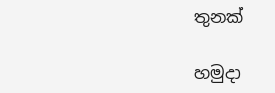තුනක්

හමුදා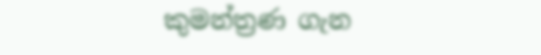කුමන්ත්‍රණ ගැන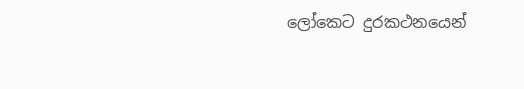ලෝකෙට දුරකථනයෙන්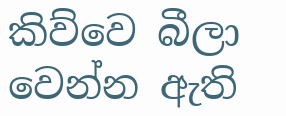කිව්වෙ බීලා වෙන්න ඇති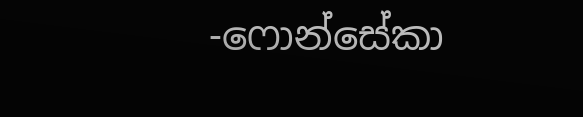-ෆොන්සේකා